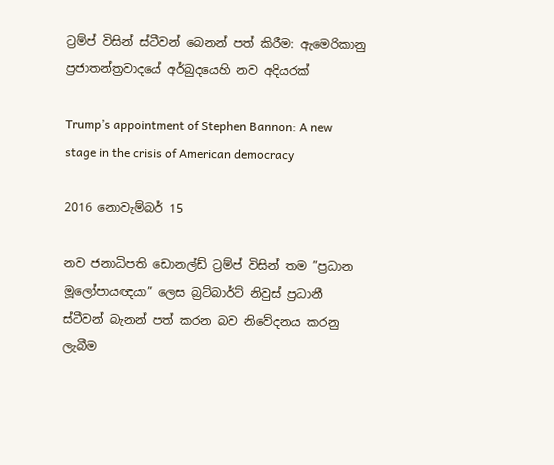ට්‍රම්ප් විසින් ස්ටීවන් බෙනන් පත් කිරීම: ඇමෙරිකානු ප්‍රජාතන්ත්‍රවාදයේ අර්බුදයෙහි නව අදියරක්

Trump’s appointment of Stephen Bannon: A new stage in the crisis of American democracy

2016 නොවැම්බර් 15

නව ජනාධිපති ඩොනල්ඩ් ට්‍රම්ප් විසින් තම ”ප්‍රධාන මූලෝපායඥයා” ලෙස බ්‍රට්බාර්ට් නිවුස් ප්‍රධානී ස්ටීවන් බැනන් පත් කරන බව නිවේදනය කරනු ලැබීම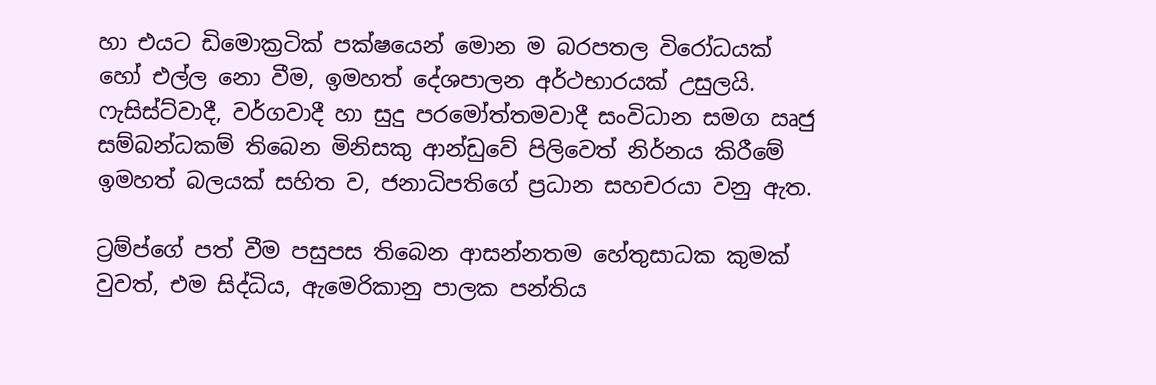හා එයට ඩිමොක්‍රටික් පක්ෂයෙන් මොන ම බරපතල විරෝධයක් හෝ එල්ල නො වීම, ඉමහත් දේශපාලන අර්ථභාරයක් උසුලයි. ෆැසිස්ට්වාදී, වර්ගවාදී හා සුදු පරමෝත්තමවාදී සංවිධාන සමග ඍජු සම්බන්ධකම් තිබෙන මිනිසකු ආන්ඩුවේ පිලිවෙත් නිර්නය කිරීමේ ඉමහත් බලයක් සහිත ව, ජනාධිපතිගේ ප්‍රධාන සහචරයා වනු ඇත.

ට්‍රම්ප්ගේ පත් වීම පසුපස තිබෙන ආසන්නතම හේතුසාධක කුමක් වුවත්, එම සිද්ධිය, ඇමෙරිකානු පාලක පන්තිය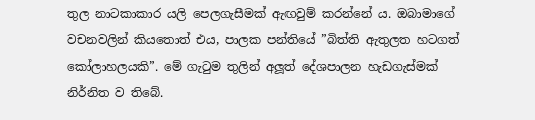තුල නාටකාකාර යලි පෙලගැසීමක් ඇඟවුම් කරන්නේ ය. ඔබාමාගේ වචනවලින් කියතොත් එය, පාලක පන්තියේ ”බිත්ති ඇතුලත හටගත් කෝලාහලයකි”. මේ ගැටුම තුලින් අලූත් දේශපාලන හැඩගැස්මක් නිර්නිත ව තිබේ.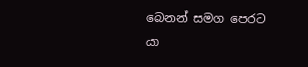බෙනන් සමග පෙරට යා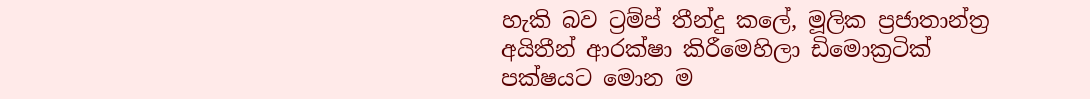හැකි බව ට්‍රම්ප් තීන්දු කලේ, මූලික ප්‍රජාතාන්ත්‍ර අයිතීන් ආරක්ෂා කිරීමෙහිලා ඩිමොක්‍රටික් පක්ෂයට මොන ම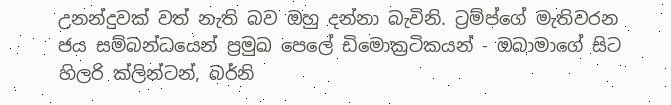උනන්දුවක් වත් නැති බව ඔහු දන්නා බැවිනි. ට්‍රම්ප්ගේ මැතිවරන ජය සම්බන්ධයෙන් ප්‍රමුඛ පෙලේ ඩිමොක්‍රටිකයන් - ඔබාමාගේ සිට හිලරි ක්ලින්ටන්, බර්නි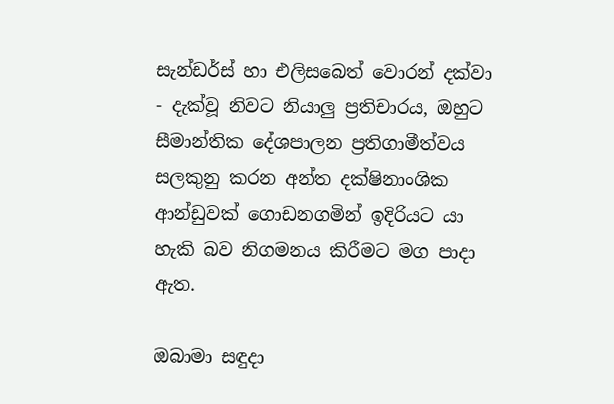සැන්ඩර්ස් හා එලිසබෙත් වොරන් දක්වා - දැක්වූ නිවට නියාලු ප්‍රතිචාරය, ඔහුට සීමාන්තික දේශපාලන ප්‍රතිගාමීත්වය සලකුනු කරන අන්ත දක්ෂිනාංශික ආන්ඩුවක් ගොඩනගමින් ඉදිරියට යා හැකි බව නිගමනය කිරීමට මග පාදා ඇත.

ඔබාමා සඳුදා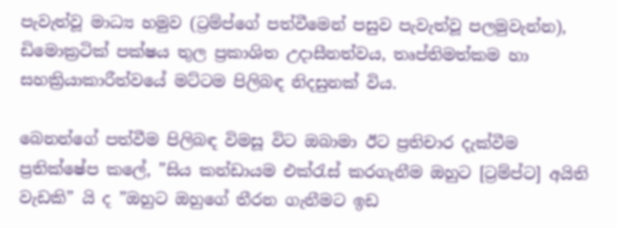පැවැත්වූ මාධ්‍ය හමුව (ට්‍රම්ප්ගේ පත්වීමෙන් පසුව පැවැත්වූ පලමුවැන්න), ඩිමොක්‍රටික් පක්ෂය තුල ප්‍රකාශිත උදාසීනත්වය, තෘප්තිමත්කම හා සහක්‍රියාකාරීත්වයේ මට්ටම පිලිබඳ නිදසුනක් විය.

බෙනන්ගේ පත්වීම පිලිබඳ විමසූ විට ඔබාමා ඊට ප්‍රතිචාර දැක්වීම ප්‍රතික්ෂේප කලේ, ”සිය කන්ඩායම එක්රැස් කරගැනීම ඔහුට [ට්‍රම්ප්ට] අයිති වැඩකි” යි ද ”ඔහුට ඔහුගේ තීරන ගැනීමට ඉඩ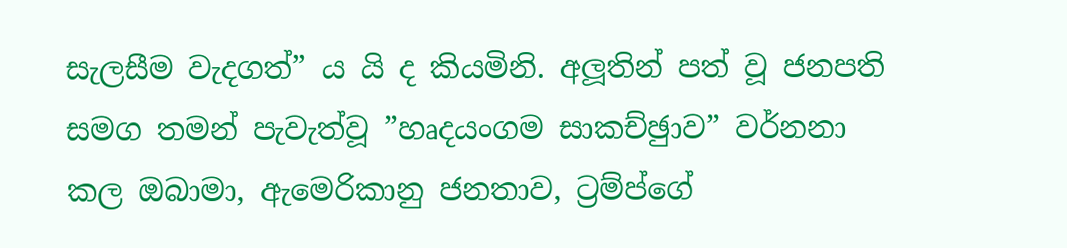සැලසීම වැදගත්” ය යි ද කියමිනි. අලූතින් පත් වූ ජනපති සමග තමන් පැවැත්වූ ”හෘදයංගම සාකච්ඡුාව” වර්නනා කල ඔබාමා, ඇමෙරිකානු ජනතාව, ට්‍රම්ප්ගේ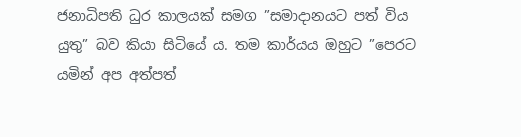ජනාධිපති ධුර කාලයක් සමග ”සමාදානයට පත් විය යුතු” බව කියා සිටියේ ය. තම කාර්යය ඔහුට ”පෙරට යමින් අප අත්පත්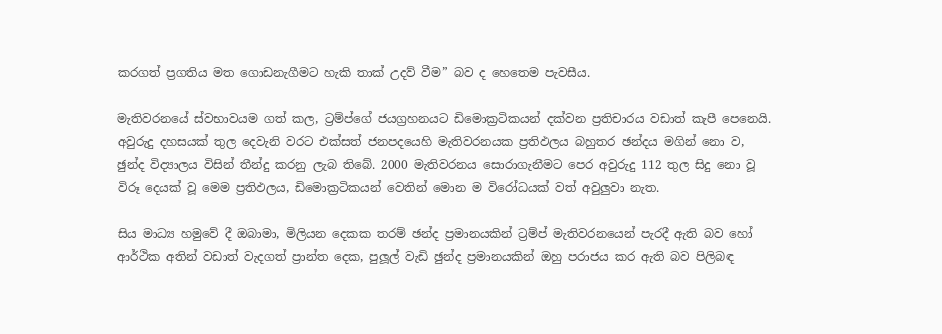කරගත් ප්‍රගතිය මත ගොඩනැගීමට හැකි තාක් උදව් වීම” බව ද හෙතෙම පැවසීය.

මැතිවරනයේ ස්වභාවයම ගත් කල, ට්‍රම්ප්ගේ ජයග්‍රහනයට ඩිමොක්‍රටිකයන් දක්වන ප්‍රතිචාරය වඩාත් කැපී පෙනෙයි. අවුරුදු දහසයක් තුල දෙවැනි වරට එක්සත් ජනපදයෙහි මැතිවරනයක ප්‍රතිඵලය බහුතර ඡන්දය මගින් නො ව, ඡුන්ද විද්‍යාලය විසින් තීන්දු කරනු ලැබ තිබේ. 2000 මැතිවරනය සොරාගැනීමට පෙර අවුරුදු 112 තුල සිදු නො වූ විරූ දෙයක් වූ මෙම ප්‍රතිඵලය, ඩිමොක්‍රටිකයන් වෙතින් මොන ම විරෝධයක් වත් අවුලුවා නැත.

සිය මාධ්‍ය හමුවේ දී ඔබාමා, මිලියන දෙකක තරම් ඡන්ද ප්‍රමානයකින් ට්‍රම්ප් මැතිවරනයෙන් පැරදී ඇති බව හෝ ආර්ථික අතින් වඩාත් වැදගත් ප්‍රාන්ත දෙක, පුලූල් වැඩි ඡුන්ද ප්‍රමානයකින් ඔහු පරාජය කර ඇති බව පිලිබඳ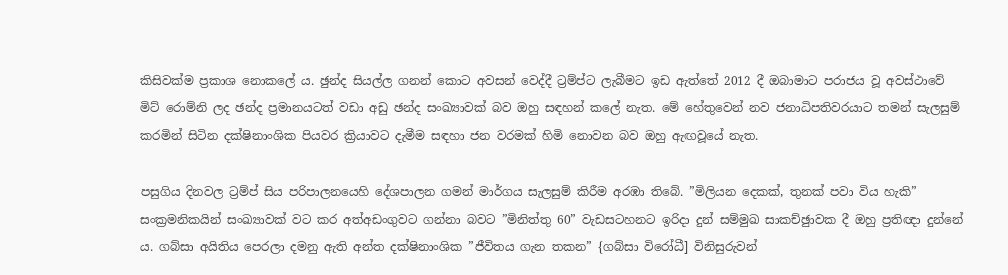කිසිවක්ම ප්‍රකාශ නොකලේ ය. ඡුන්ද සියල්ල ගනන් කොට අවසන් වෙද්දී ට්‍රම්ප්ට ලැබීමට ඉඩ ඇත්තේ 2012 දී ඔබාමාට පරාජය වූ අවස්ථාවේ මිට් රොම්නි ලද ඡන්ද ප්‍රමානයටත් වඩා අඩු ඡන්ද සංඛ්‍යාවක් බව ඔහු සඳහන් කලේ නැත. මේ හේතුවෙන් නව ජනාධිපතිවරයාට තමන් සැලසුම් කරමින් සිටින දක්ෂිනාංශික පියවර ක්‍රියාවට දැමීම සඳහා ජන වරමක් හිමි නොවන බව ඔහු ඇඟවූයේ නැත.

පසුගිය දිනවල ට්‍රම්ප් සිය පරිපාලනයෙහි දේශපාලන ගමන් මාර්ගය සැලසුම් කිරීම අරඹා තිබේ. ”මිලියන දෙකක්, තුනක් පවා විය හැකි” සංක්‍රමනිකයින් සංඛ්‍යාවක් වට කර අත්අඩංගුවට ගන්නා බවට ”මිනිත්තු 60” වැඩසටහනට ඉරිදා දුන් සම්මුඛ සාකච්ඡුාවක දී ඔහු ප්‍රතිඥා දුන්නේ ය. ගබ්සා අයිතිය පෙරලා දමනු ඇති අන්ත දක්ෂිනාංශික ”ජීවිතය ගැන තකන” {ගබ්සා විරෝධී] විනිසුරුවන්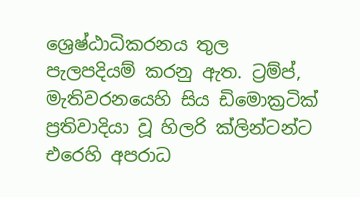ශ්‍රෙෂ්ඨාධිකරනය තුල පැලපදියම් කරනු ඇත. ට්‍රම්ප්, මැතිවරනයෙහි සිය ඩිමොක්‍රටික් ප්‍රතිවාදියා වූ හිලරි ක්ලින්ටන්ට එරෙහි අපරාධ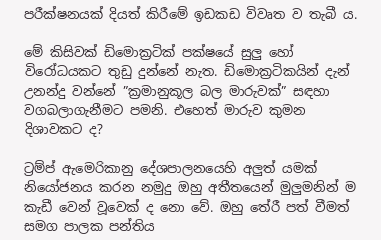පරීක්ෂනයක් දියත් කිරීමේ ඉඩකඩ විවෘත ව තැබී ය.

මේ කිසිවක් ඩිමොක්‍රටික් පක්ෂයේ සුලු හෝ විරෝධයකට තුඩු දුන්නේ නැත. ඩිමොක්‍රටිකයින් දැන් උනන්දු වන්නේ ”ක්‍රමානුකූල බල මාරුවක්” සඳහා වගබලාගැනීමට පමනි. එහෙත් මාරුව කුමන දිශාවකට ද?

ට්‍රම්ප් ඇමෙරිකානු දේශපාලනයෙහි අලුත් යමක් නියෝජනය කරන නමුදු ඔහු අතීතයෙන් මුලුමනින් ම කැඩී වෙන් වූවෙක් ද නො වේ. ඔහු තේරී පත් වීමත් සමග පාලක පන්තිය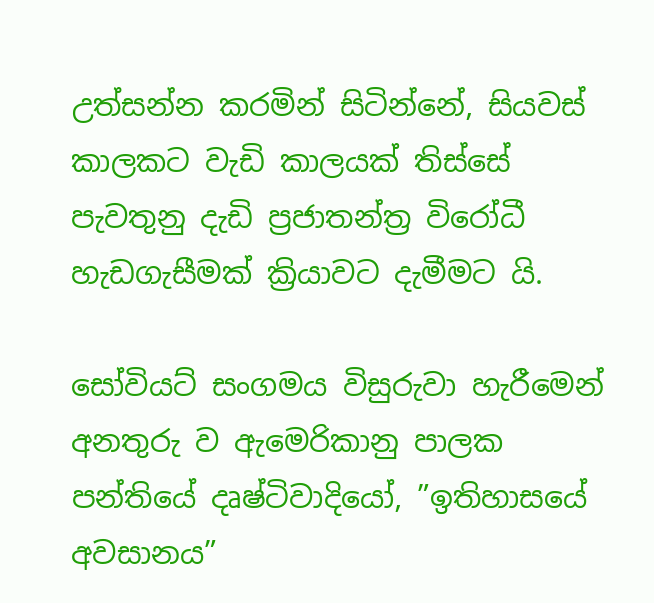උත්සන්න කරමින් සිටින්නේ, සියවස් කාලකට වැඩි කාලයක් තිස්සේ පැවතුනු දැඩි ප්‍රජාතන්ත්‍ර විරෝධී හැඩගැසීමක් ක්‍රියාවට දැමීමට යි.

සෝවියට් සංගමය විසුරුවා හැරීමෙන් අනතුරු ව ඇමෙරිකානු පාලක පන්තියේ දෘෂ්ටිවාදියෝ, ”ඉතිහාසයේ අවසානය”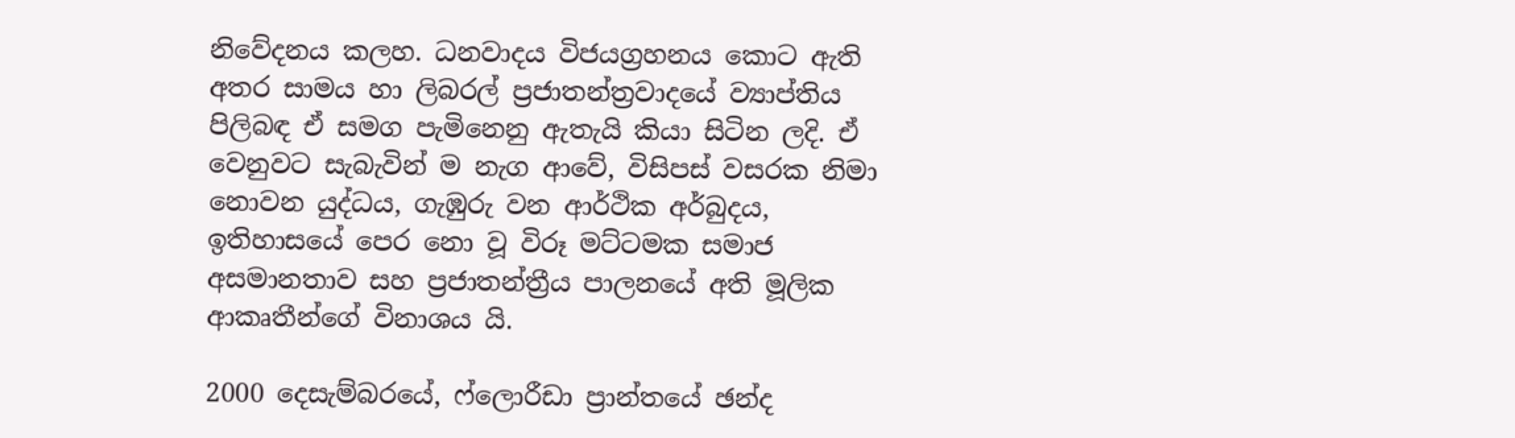නිවේදනය කලහ. ධනවාදය විජයග්‍රහනය කොට ඇති අතර සාමය හා ලිබරල් ප්‍රජාතන්ත්‍රවාදයේ ව්‍යාප්තිය පිලිබඳ ඒ සමග පැමිනෙනු ඇතැයි කියා සිටින ලදි. ඒ වෙනුවට සැබැවින් ම නැග ආවේ, විසිපස් වසරක නිමා නොවන යුද්ධය, ගැඹුරු වන ආර්ථික අර්බුදය, ඉතිහාසයේ පෙර නො වූ විරූ මට්ටමක සමාජ අසමානතාව සහ ප්‍රජාතන්ත්‍රීය පාලනයේ අති මූලික ආකෘතීන්ගේ විනාශය යි.

2000 දෙසැම්බරයේ, ෆ්ලොරීඩා ප්‍රාන්තයේ ඡන්ද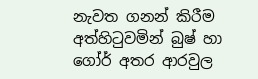නැවත ගනන් කිරීම අත්හිටුවමින් බුෂ් හා ගෝර් අතර ආරවුල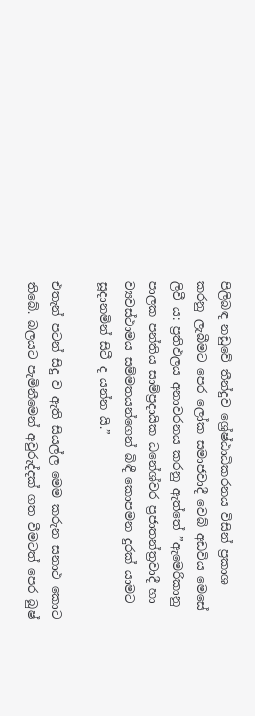පිලිබඳ නඩුවේ තීන්දුව ශ්‍රේෂ්ඨාධිකරනය විසින් ප්‍රකාශ කරනු ලැබීමට පෙර ලෝක සමාජවාදී වෙබ් අඩවිය මෙසේ ලිවී ය: ප්‍රතිඵලය අනාවරනය කරනු ඇත්තේ ”ඇමෙරිකානු පාලක පන්තිය සාම්ප්‍රදායික ධනේශ්වර ප්‍රජාතන්ත්‍රවාදී හා ව්‍යවස්ථාමය සම්මතයන්ගෙන් බිඳී කොපමන දුරක් යාමට සූදානමින් සිටී ද යන්න යි.”

එතැන් පටන් සිදු ව ඇති සියල්ල මෙම කරුන සනාථ කොට තිබේ. බලයට පැමිනීමෙන් අවුරුද්දක් ගත වීමටත් පෙර බුෂ්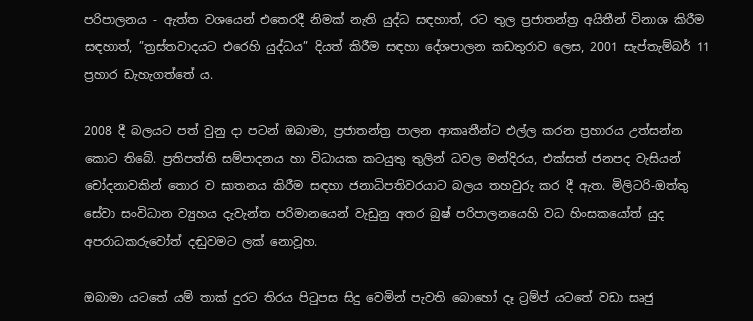පරිපාලනය - ඇත්ත වශයෙන් එතෙරදී නිමක් නැති යුද්ධ සඳහාත්, රට තුල ප්‍රජාතන්ත්‍ර අයිතීන් විනාශ කිරීම සඳහාත්, ”ත්‍රස්තවාදයට එරෙහි යුද්ධය” දියත් කිරීම සඳහා දේශපාලන කඩතුරාව ලෙස, 2001 සැප්තැම්බර් 11 ප්‍රහාර ඩැහැගත්තේ ය.

2008 දී බලයට පත් වුනු දා පටන් ඔබාමා, ප්‍රජාතන්ත්‍ර පාලන ආකෘතීන්ට එල්ල කරන ප්‍රහාරය උත්සන්න කොට තිබේ. ප්‍රතිපත්ති සම්පාදනය හා විධායක කටයුතු තුලින් ධවල මන්දිරය, එක්සත් ජනපද වැසියන් චෝදනාවකින් තොර ව ඝාතනය කිරීම සඳහා ජනාධිපතිවරයාට බලය තහවුරු කර දී ඇත. මිලිටරි-ඔත්තු සේවා සංවිධාන ව්‍යුහය දැවැන්ත පරිමානයෙන් වැඩුනු අතර බුෂ් පරිපාලනයෙහි වධ හිංසකයෝත් යුද අපරාධකරුවෝත් දඬුවමට ලක් නොවූහ.

ඔබාමා යටතේ යම් තාක් දුරට තිරය පිටුපස සිදු වෙමින් පැවති බොහෝ දෑ ට්‍රම්ප් යටතේ වඩා සෘජු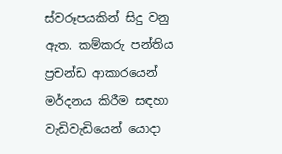ස්වරූපයකින් සිදු වනු ඇත. කම්කරු පන්තිය ප්‍රචන්ඩ ආකාරයෙන් මර්දනය කිරීම සඳහා වැඩිවැඩියෙන් යොදා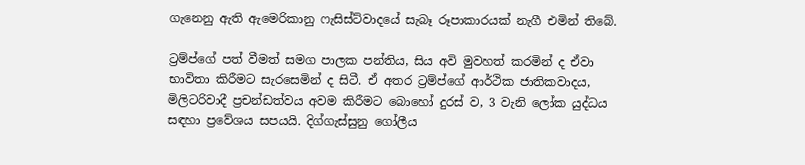ගැනෙනු ඇති ඇමෙරිකානු ෆැසිස්ට්වාදයේ සැබෑ රූපාකාරයක් නැගී එමින් තිබේ.

ට්‍රම්ප්ගේ පත් වීමත් සමග පාලක පන්තිය, සිය අවි මුවහත් කරමින් ද ඒවා භාවිතා කිරීමට සැරසෙමින් ද සිටී. ඒ අතර ට්‍රම්ප්ගේ ආර්ථික ජාතිකවාදය, මිලිටරිවාදී ප්‍රචන්ඩත්වය අවම කිරීමට බොහෝ දුරස් ව, 3 වැනි ලෝක යුද්ධය සඳහා ප්‍රවේශය සපයයි. දිග්ගැස්සුනු ගෝලීය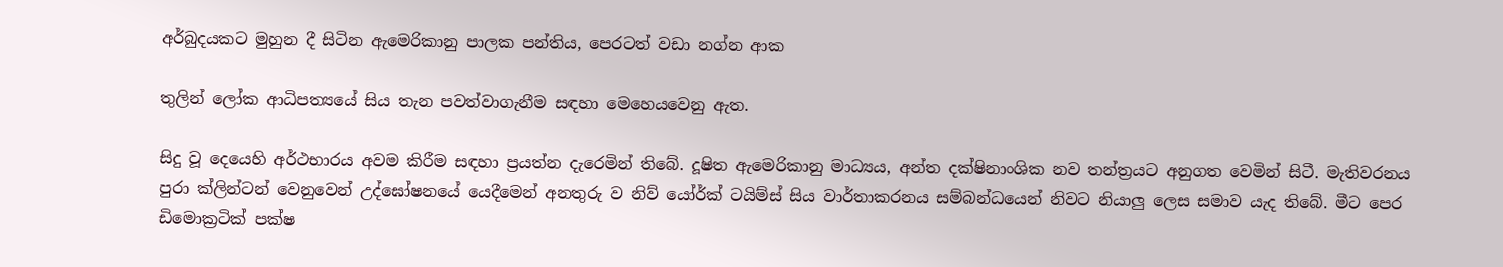අර්බුදයකට මුහුන දී සිටින ඇමෙරිකානු පාලක පන්තිය, පෙරටත් වඩා නග්න ආක

තුලින් ලෝක ආධිපත්‍යයේ සිය තැන පවත්වාගැනීම සඳහා මෙහෙයවෙනු ඇත.

සිදු වූ දෙයෙහි අර්ථභාරය අවම කිරීම සඳහා ප්‍රයත්න දැරෙමින් තිබේ. දූෂිත ඇමෙරිකානු මාධ්‍යය, අන්ත දක්ෂිනාංශික නව තන්ත්‍රයට අනුගත වෙමින් සිටී. මැතිවරනය පුරා ක්ලින්ටන් වෙනුවෙන් උද්ඝෝෂනයේ යෙදීමෙන් අනතුරු ව නිව් යෝර්ක් ටයිම්ස් සිය වාර්තාකරනය සම්බන්ධයෙන් නිවට නියාලු ලෙස සමාව යැද තිබේ. මීට පෙර ඩිමොක්‍රටික් පක්ෂ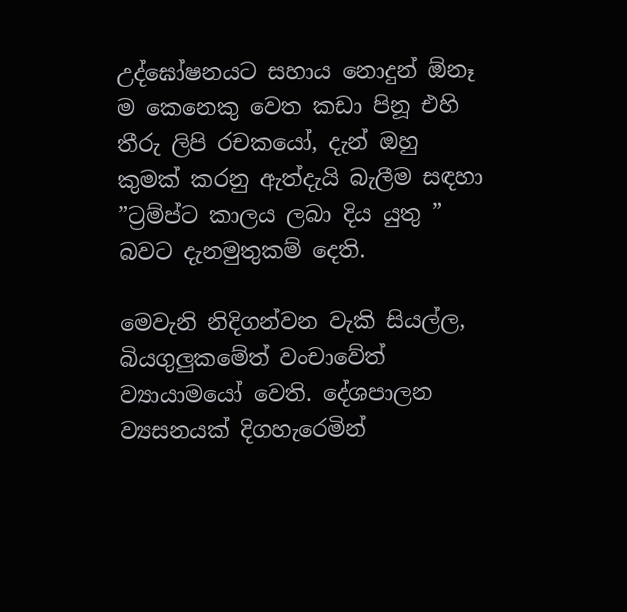උද්ඝෝෂනයට සහාය නොදුන් ඕනෑ ම කෙනෙකු වෙත කඩා පිනූ එහි තීරු ලිපි රචකයෝ, දැන් ඔහු කුමක් කරනු ඇත්දැයි බැලීම සඳහා ”ට්‍රම්ප්ට කාලය ලබා දිය යුතු ” බවට දැනමුතුකම් දෙති.

මෙවැනි නිදිගන්වන වැකි සියල්ල, බියගුලුකමේත් වංචාවේත් ව්‍යායාමයෝ වෙති. දේශපාලන ව්‍යසනයක් දිගහැරෙමින්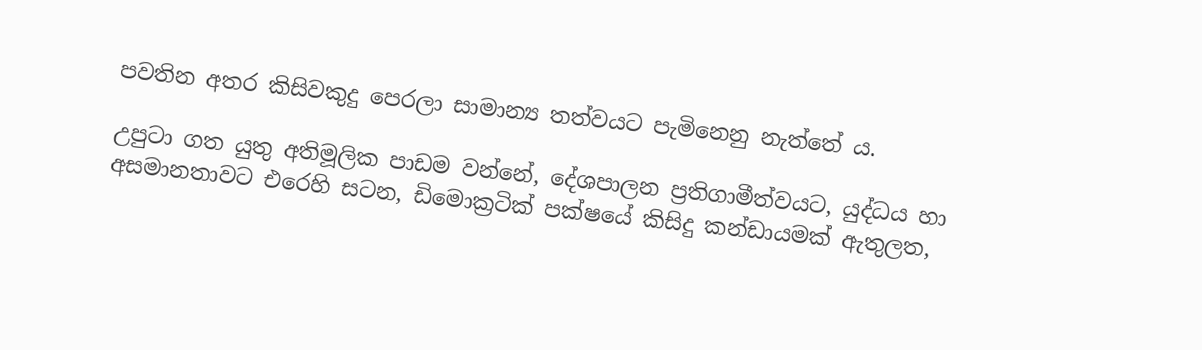පවතින අතර කිසිවකුදු පෙරලා සාමාන්‍ය තත්වයට පැමිනෙනු නැත්තේ ය.

උපුටා ගත යුතු අතිමූලික පාඩම වන්නේ, දේශපාලන ප්‍රතිගාමීත්වයට, යුද්ධය හා අසමානතාවට එරෙහි සටන, ඩිමොක්‍රටික් පක්ෂයේ කිසිදු කන්ඩායමක් ඇතුලත,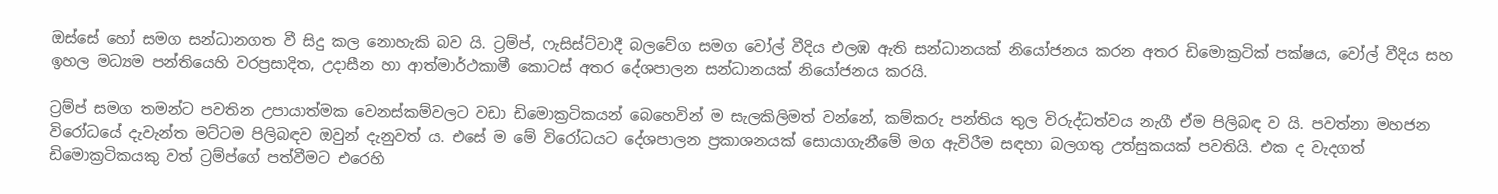ඔස්සේ හෝ සමග සන්ධානගත වී සිදු කල නොහැකි බව යි. ට්‍රම්ප්, ෆැසිස්ට්වාදී බලවේග සමග වෝල් වීදිය එලඹ ඇති සන්ධානයක් නියෝජනය කරන අතර ඩිමොක්‍රටික් පක්ෂය, වෝල් වීදිය සහ ඉහල මධ්‍යම පන්තියෙහි වරප්‍රසාදිත, උදාසීන හා ආත්මාර්ථකාමී කොටස් අතර දේශපාලන සන්ධානයක් නියෝජනය කරයි.

ට්‍රම්ප් සමග තමන්ට පවතින උපායාත්මක වෙනස්කම්වලට වඩා ඩිමොක්‍රටිකයන් බෙහෙවින් ම සැලකිලිමත් වන්නේ, කම්කරු පන්තිය තුල විරුද්ධත්වය නැගී ඒම පිලිබඳ ව යි. පවත්නා මහජන විරෝධයේ දැවැන්ත මට්ටම පිලිබඳව ඔවුන් දැනුවත් ය. එසේ ම මේ විරෝධයට දේශපාලන ප්‍රකාශනයක් සොයාගැනීමේ මග ඇවිරීම සඳහා බලගතු උත්සුකයක් පවතියි. එක ද වැදගත් ඩිමොක්‍රටිකයකු වත් ට්‍රම්ප්ගේ පත්වීමට එරෙහි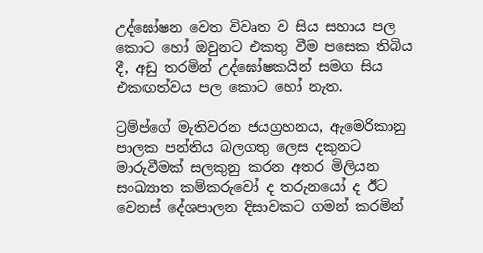උද්ඝෝෂන වෙත විවෘත ව සිය සහාය පල කොට හෝ ඔවුනට එකතු වීම පසෙක තිබිය දී, අඩු තරමින් උද්ඝෝෂකයින් සමග සිය එකඟත්වය පල කොට හෝ නැත.

ට්‍රම්ප්ගේ මැතිවරන ජයග්‍රහනය, ඇමෙරිකානු පාලක පන්තිය බලගතු ලෙස දකුනට මාරුවීමක් සලකුනු කරන අතර මිලියන සංඛ්‍යාත කම්කරුවෝ ද තරුනයෝ ද ඊට වෙනස් දේශපාලන දිසාවකට ගමන් කරමින්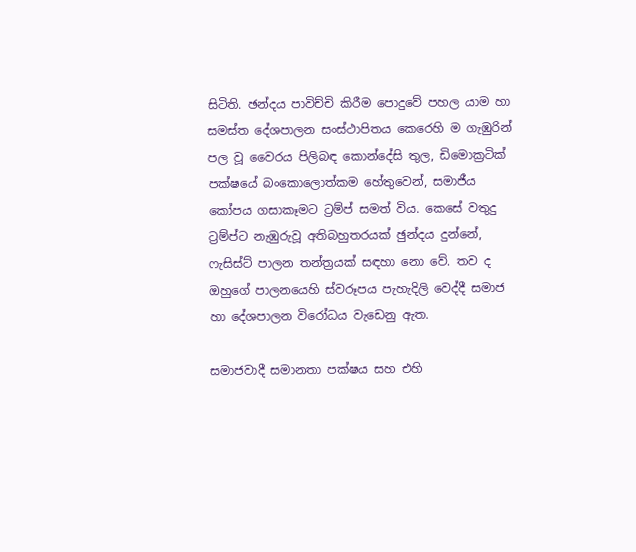සිටිති. ඡන්දය පාවිච්චි කිරීම පොදුවේ පහල යාම හා සමස්ත දේශපාලන සංස්ථාපිතය කෙරෙහි ම ගැඹුරින් පල වූ වෛරය පිලිබඳ කොන්දේසි තුල, ඩිමොක්‍රටික් පක්ෂයේ බංකොලොත්කම හේතුවෙන්, සමාජීය කෝපය ගසාකෑමට ට්‍රම්ප් සමත් විය. කෙසේ වතුදු ට්‍රම්ප්ට නැඹුරුවූ අතිබහුතරයක් ඡුන්දය දුන්නේ, ෆැසිස්ට් පාලන තන්ත්‍රයක් සඳහා නො වේ. තව ද ඔහුගේ පාලනයෙහි ස්වරූපය පැහැදිලි වෙද්දී සමාජ හා දේශපාලන විරෝධය වැඩෙනු ඇත.

සමාජවාදී සමානතා පක්ෂය සහ එහි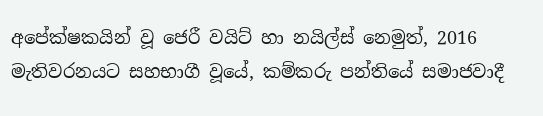අපේක්ෂකයින් වූ ජෙරී වයිට් හා නයිල්ස් නෙමුත්, 2016 මැතිවරනයට සහභාගී වූයේ, කම්කරු පන්තියේ සමාජවාදී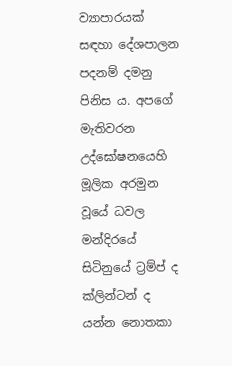ව්‍යාපාරයක් සඳහා දේශපාලන පදනම් දමනු පිනිස ය. අපගේ මැතිවරන උද්ඝෝෂනයෙහි මූලික අරමුන වූයේ ධවල මන්දිරයේ සිටිනුයේ ට්‍රම්ප් ද ක්ලින්ටන් ද යන්න නොතකා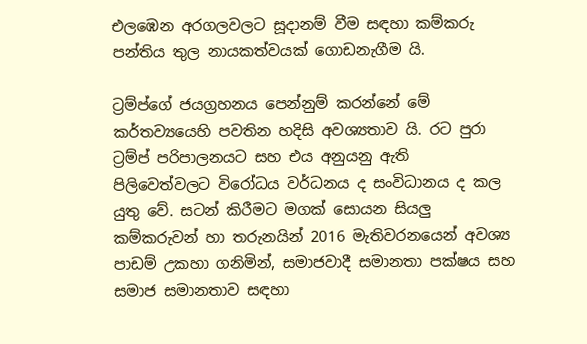එලඹෙන අරගලවලට සූදානම් වීම සඳහා කම්කරු පන්තිය තුල නායකත්වයක් ගොඩනැගීම යි.

ට්‍රම්ප්ගේ ජයග්‍රහනය පෙන්නුම් කරන්නේ මේ කර්තව්‍යයෙහි පවතින හදිසි අවශ්‍යතාව යි. රට පුරා ට්‍රම්ප් පරිපාලනයට සහ එය අනුයනු ඇති පිලිවෙත්වලට විරෝධය වර්ධනය ද සංවිධානය ද කල යුතු වේ. සටන් කිරීමට මගක් සොයන සියලු කම්කරුවන් හා තරුනයින් 2016 මැතිවරනයෙන් අවශ්‍ය පාඩම් උකහා ගනිමින්, සමාජවාදී සමානතා පක්ෂය සහ සමාජ සමානතාව සඳහා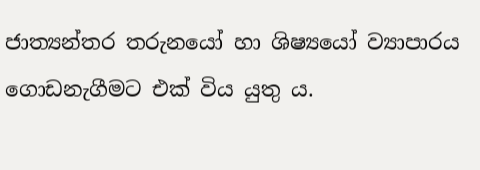ජාත්‍යන්තර තරුනයෝ හා ශිෂ්‍යයෝ ව්‍යාපාරය ගොඩනැගීමට එක් විය යුතු ය.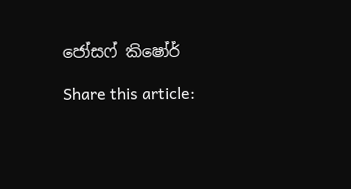ජෝසෆ් කිෂෝර්

Share this article: